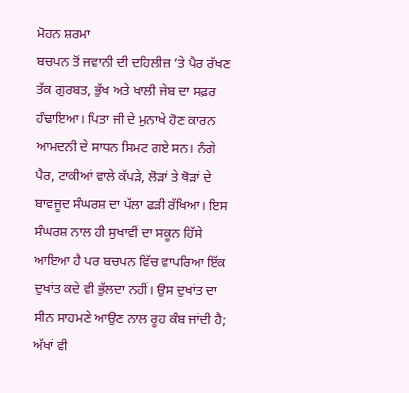ਮੋਹਨ ਸ਼ਰਮਾ
ਬਚਪਨ ਤੋਂ ਜਵਾਨੀ ਦੀ ਦਹਿਲੀਜ਼ ’ਤੇ ਪੈਰ ਰੱਖਣ ਤੱਕ ਗੁਰਬਤ, ਭੁੱਖ ਅਤੇ ਖਾਲੀ ਜੇਬ ਦਾ ਸਫ਼ਰ ਹੰਢਾਇਆ। ਪਿਤਾ ਜੀ ਦੇ ਮੁਨਾਖੇ ਹੋਣ ਕਾਰਨ ਆਮਦਨੀ ਦੇ ਸਾਧਨ ਸਿਮਟ ਗਏ ਸਨ। ਨੰਗੇ ਪੈਰ, ਟਾਕੀਆਂ ਵਾਲੇ ਕੱਪੜੇ, ਲੋੜਾਂ ਤੇ ਥੋੜਾਂ ਦੇ ਬਾਵਜੂਦ ਸੰਘਰਸ਼ ਦਾ ਪੱਲਾ ਫੜੀ ਰੱਖਿਆ। ਇਸ ਸੰਘਰਸ਼ ਨਾਲ ਹੀ ਸੁਖਾਵੀਂ ਦਾ ਸਕੂਨ ਹਿੱਸੇ ਆਇਆ ਹੈ ਪਰ ਬਚਪਨ ਵਿੱਚ ਵਾਪਰਿਆ ਇੱਕ ਦੁਖਾਂਤ ਕਦੇ ਵੀ ਭੁੱਲਦਾ ਨਹੀਂ। ਉਸ ਦੁਖਾਂਤ ਦਾ ਸੀਨ ਸਾਹਮਣੇ ਆਉਣ ਨਾਲ ਰੂਹ ਕੰਬ ਜਾਂਦੀ ਹੈ; ਅੱਖਾਂ ਵੀ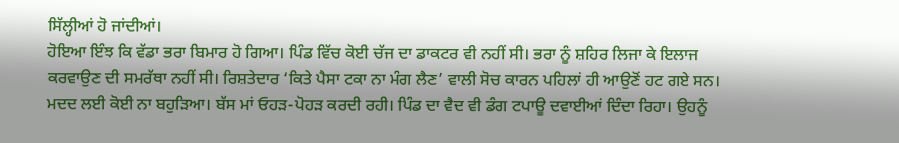ਸਿੱਲ੍ਹੀਆਂ ਹੋ ਜਾਂਦੀਆਂ।
ਹੋਇਆ ਇੰਝ ਕਿ ਵੱਡਾ ਭਰਾ ਬਿਮਾਰ ਹੋ ਗਿਆ। ਪਿੰਡ ਵਿੱਚ ਕੋਈ ਚੱਜ ਦਾ ਡਾਕਟਰ ਵੀ ਨਹੀਂ ਸੀ। ਭਰਾ ਨੂੰ ਸ਼ਹਿਰ ਲਿਜਾ ਕੇ ਇਲਾਜ ਕਰਵਾਉਣ ਦੀ ਸਮਰੱਥਾ ਨਹੀਂ ਸੀ। ਰਿਸ਼ਤੇਦਾਰ ‘ਕਿਤੇ ਪੈਸਾ ਟਕਾ ਨਾ ਮੰਗ ਲੈਣ’ ਵਾਲੀ ਸੋਚ ਕਾਰਨ ਪਹਿਲਾਂ ਹੀ ਆਉਣੋਂ ਹਟ ਗਏ ਸਨ। ਮਦਦ ਲਈ ਕੋਈ ਨਾ ਬਹੁੜਿਆ। ਬੱਸ ਮਾਂ ਓਹੜ-ਪੋਹੜ ਕਰਦੀ ਰਹੀ। ਪਿੰਡ ਦਾ ਵੈਦ ਵੀ ਡੰਗ ਟਪਾਊ ਦਵਾਈਆਂ ਦਿੰਦਾ ਰਿਹਾ। ਉਹਨੂੰ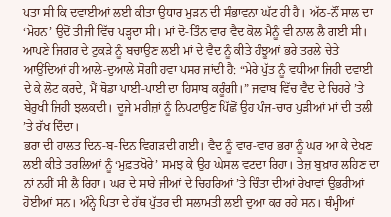ਪਤਾ ਸੀ ਕਿ ਦਵਾਈਆਂ ਲਈ ਕੀਤਾ ਉਧਾਰ ਮੁੜਨ ਦੀ ਸੰਭਾਵਨਾ ਘੱਟ ਹੀ ਹੈ। ਅੱਠ-ਨੌਂ ਸਾਲ ਦਾ ‘ਮੋਹਨ’ ਉਦੋਂ ਤੀਜੀ ਵਿੱਚ ਪੜ੍ਹਦਾ ਸੀ। ਮਾਂ ਦੋ-ਤਿੰਨ ਵਾਰ ਵੈਦ ਕੋਲ ਮੈਨੂੰ ਵੀ ਨਾਲ ਲੈ ਗਈ ਸੀ। ਆਪਣੇ ਜਿਗਰ ਦੇ ਟੁਕੜੇ ਨੂੰ ਬਚਾਉਣ ਲਈ ਮਾਂ ਦੇ ਵੈਦ ਨੂੰ ਕੀਤੇ ਹੰਝੂਆਂ ਭਰੇ ਤਰਲੇ ਚੇਤੇ ਆਉਂਦਿਆਂ ਹੀ ਆਲੇ-ਦੁਆਲੇ ਸੋਗੀ ਹਵਾ ਪਸਰ ਜਾਂਦੀ ਹੈ: “ਮੇਰੇ ਪੁੱਤ ਨੂੰ ਵਧੀਆ ਜਿਹੀ ਦਵਾਈ ਦੇ ਕੇ ਲੋਟ ਕਰਦੇ, ਮੈਂ ਥੋਡਾ ਪਾਈ-ਪਾਈ ਦਾ ਹਿਸਾਬ ਕਰੂੰਗੀ।” ਜਵਾਬ ਵਿੱਚ ਵੈਦ ਦੇ ਚਿਹਰੇ ’ਤੇ ਬੇਰੁਖੀ ਜਿਹੀ ਝਲਕਦੀ। ਦੂਜੇ ਮਰੀਜ਼ਾਂ ਨੂੰ ਨਿਪਟਾਉਣ ਪਿੱਛੋਂ ਉਹ ਪੰਜ-ਚਾਰ ਪੁੜੀਆਂ ਮਾਂ ਦੀ ਤਲੀ ’ਤੇ ਰੱਖ ਦਿੰਦਾ।
ਭਰਾ ਦੀ ਹਾਲਤ ਦਿਨ-ਬ-ਦਿਨ ਵਿਗੜਦੀ ਗਈ। ਵੈਦ ਨੂੰ ਵਾਰ-ਵਾਰ ਭਰਾ ਨੂੰ ਘਰ ਆ ਕੇ ਦੇਖਣ ਲਈ ਕੀਤੇ ਤਰਲਿਆਂ ਨੂੰ ‘ਮੁਫ਼ਤਖੋਰੇ’ ਸਮਝ ਕੇ ਉਹ ਘੇਸਲ ਵਟਦਾ ਰਿਹਾ। ਤੇਜ਼ ਬੁਖ਼ਾਰ ਲਹਿਣ ਦਾ ਨਾਂ ਨਹੀਂ ਸੀ ਲੈ ਰਿਹਾ। ਘਰ ਦੇ ਸਾਰੇ ਜੀਆਂ ਦੇ ਚਿਹਰਿਆਂ ’ਤੇ ਚਿੰਤਾ ਦੀਆਂ ਰੇਖਾਵਾਂ ਉਭਰੀਆਂ ਹੋਈਆਂ ਸਨ। ਅੰਨ੍ਹੇ ਪਿਤਾ ਦੇ ਹੱਥ ਪੁੱਤਰ ਦੀ ਸਲਾਮਤੀ ਲਈ ਦੁਆ ਕਰ ਰਹੇ ਸਨ। ਥੰਮ੍ਹੀਆਂ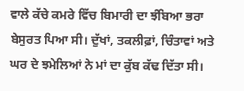ਵਾਲੇ ਕੱਚੇ ਕਮਰੇ ਵਿੱਚ ਬਿਮਾਰੀ ਦਾ ਝੰਬਿਆ ਭਰਾ ਬੇਸੁਰਤ ਪਿਆ ਸੀ। ਦੁੱਖਾਂ, ਤਕਲੀਫ਼ਾਂ, ਚਿੰਤਾਵਾਂ ਅਤੇ ਘਰ ਦੇ ਝਮੇਲਿਆਂ ਨੇ ਮਾਂ ਦਾ ਕੁੱਬ ਕੱਢ ਦਿੱਤਾ ਸੀ।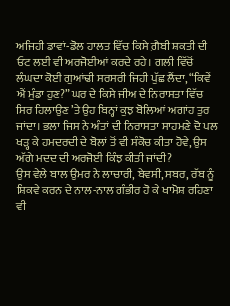ਅਜਿਹੀ ਡਾਵਾਂ-ਡੋਲ ਹਾਲਤ ਵਿੱਚ ਕਿਸੇ ਗ਼ੈਬੀ ਸ਼ਕਤੀ ਦੀ ਓਟ ਲਈ ਵੀ ਅਰਜੋਈਆਂ ਕਰਦੇ ਰਹੇ। ਗਲੀ ਵਿੱਚੋਂ ਲੰਘਦਾ ਕੋਈ ਗੁਆਂਢੀ ਸਰਸਰੀ ਜਿਹੀ ਪੁੱਛ ਲੈਂਦਾ, “ਕਿਵੇਂ ਐਂ ਮੁੰਡਾ ਹੁਣ?” ਘਰ ਦੇ ਕਿਸੇ ਜੀਅ ਦੇ ਨਿਰਾਸਤਾ ਵਿੱਚ ਸਿਰ ਹਿਲਾਉਣ ’ਤੇ ਉਹ ਬਿਨ੍ਹਾਂ ਕੁਝ ਬੋਲਿਆਂ ਅਗਾਂਹ ਤੁਰ ਜਾਂਦਾ। ਭਲਾ ਜਿਸ ਨੇ ਅੰਤਾਂ ਦੀ ਨਿਰਾਸਤਾ ਸਾਹਮਣੇ ਦੋ ਪਲ ਖੜ੍ਹ ਕੇ ਹਮਦਰਦੀ ਦੇ ਬੋਲਾਂ ਤੋਂ ਵੀ ਸੰਕੋਚ ਕੀਤਾ ਹੋਵੇ, ਉਸ ਅੱਗੇ ਮਦਦ ਦੀ ਅਰਜੋਈ ਕਿੰਝ ਕੀਤੀ ਜਾਂਦੀ?
ਉਸ ਵੇਲੇ ਬਾਲ ਉਮਰ ਨੇ ਲਾਚਾਰੀ, ਬੇਵਸੀ, ਸਬਰ, ਰੱਬ ਨੂੰ ਸ਼ਿਕਵੇ ਕਰਨ ਦੇ ਨਾਲ-ਨਾਲ ਗੰਭੀਰ ਹੋ ਕੇ ਖਾਮੋਸ਼ ਰਹਿਣਾ ਵੀ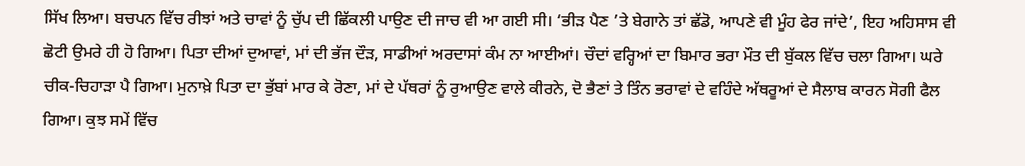ਸਿੱਖ ਲਿਆ। ਬਚਪਨ ਵਿੱਚ ਰੀਝਾਂ ਅਤੇ ਚਾਵਾਂ ਨੂੰ ਚੁੱਪ ਦੀ ਛਿੱਕਲੀ ਪਾਉਣ ਦੀ ਜਾਚ ਵੀ ਆ ਗਈ ਸੀ। ‘ਭੀੜ ਪੈਣ ’ਤੇ ਬੇਗਾਨੇ ਤਾਂ ਛੱਡੋ, ਆਪਣੇ ਵੀ ਮੂੰਹ ਫੇਰ ਜਾਂਦੇ’, ਇਹ ਅਹਿਸਾਸ ਵੀ ਛੋਟੀ ਉਮਰੇ ਹੀ ਹੋ ਗਿਆ। ਪਿਤਾ ਦੀਆਂ ਦੁਆਵਾਂ, ਮਾਂ ਦੀ ਭੱਜ ਦੌੜ, ਸਾਡੀਆਂ ਅਰਦਾਸਾਂ ਕੰਮ ਨਾ ਆਈਆਂ। ਚੌਦਾਂ ਵਰ੍ਹਿਆਂ ਦਾ ਬਿਮਾਰ ਭਰਾ ਮੌਤ ਦੀ ਬੁੱਕਲ ਵਿੱਚ ਚਲਾ ਗਿਆ। ਘਰੇ ਚੀਕ-ਚਿਹਾੜਾ ਪੈ ਗਿਆ। ਮੁਨਾਖ਼ੇ ਪਿਤਾ ਦਾ ਭੁੱਬਾਂ ਮਾਰ ਕੇ ਰੋਣਾ, ਮਾਂ ਦੇ ਪੱਥਰਾਂ ਨੂੰ ਰੁਆਉਣ ਵਾਲੇ ਕੀਰਨੇ, ਦੋ ਭੈਣਾਂ ਤੇ ਤਿੰਨ ਭਰਾਵਾਂ ਦੇ ਵਹਿੰਦੇ ਅੱਥਰੂਆਂ ਦੇ ਸੈਲਾਬ ਕਾਰਨ ਸੋਗੀ ਫੈਲ ਗਿਆ। ਕੁਝ ਸਮੇਂ ਵਿੱਚ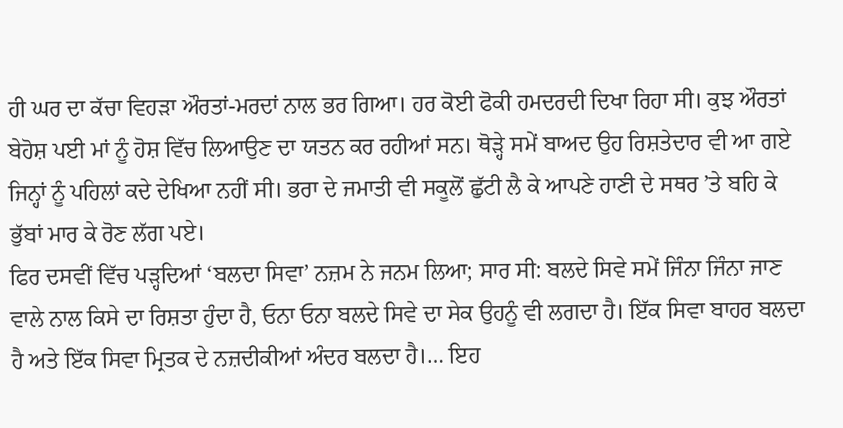ਹੀ ਘਰ ਦਾ ਕੱਚਾ ਵਿਹੜਾ ਔਰਤਾਂ-ਮਰਦਾਂ ਨਾਲ ਭਰ ਗਿਆ। ਹਰ ਕੋਈ ਫੋਕੀ ਹਮਦਰਦੀ ਦਿਖਾ ਰਿਹਾ ਸੀ। ਕੁਝ ਔਰਤਾਂ ਬੇਹੋਸ਼ ਪਈ ਮਾਂ ਨੂੰ ਹੋਸ਼ ਵਿੱਚ ਲਿਆਉਣ ਦਾ ਯਤਨ ਕਰ ਰਹੀਆਂ ਸਨ। ਥੋੜ੍ਹੇ ਸਮੇਂ ਬਾਅਦ ਉਹ ਰਿਸ਼ਤੇਦਾਰ ਵੀ ਆ ਗਏ ਜਿਨ੍ਹਾਂ ਨੂੰ ਪਹਿਲਾਂ ਕਦੇ ਦੇਖਿਆ ਨਹੀਂ ਸੀ। ਭਰਾ ਦੇ ਜਮਾਤੀ ਵੀ ਸਕੂਲੋਂ ਛੁੱਟੀ ਲੈ ਕੇ ਆਪਣੇ ਹਾਣੀ ਦੇ ਸਥਰ ’ਤੇ ਬਹਿ ਕੇ ਭੁੱਬਾਂ ਮਾਰ ਕੇ ਰੋਣ ਲੱਗ ਪਏ।
ਫਿਰ ਦਸਵੀਂ ਵਿੱਚ ਪੜ੍ਹਦਿਆਂ ‘ਬਲਦਾ ਸਿਵਾ’ ਨਜ਼ਮ ਨੇ ਜਨਮ ਲਿਆ; ਸਾਰ ਸੀ: ਬਲਦੇ ਸਿਵੇ ਸਮੇਂ ਜਿੰਨਾ ਜਿੰਨਾ ਜਾਣ ਵਾਲੇ ਨਾਲ ਕਿਸੇ ਦਾ ਰਿਸ਼ਤਾ ਹੁੰਦਾ ਹੈ, ਓਨਾ ਓਨਾ ਬਲਦੇ ਸਿਵੇ ਦਾ ਸੇਕ ਉਹਨੂੰ ਵੀ ਲਗਦਾ ਹੈ। ਇੱਕ ਸਿਵਾ ਬਾਹਰ ਬਲਦਾ ਹੈ ਅਤੇ ਇੱਕ ਸਿਵਾ ਮ੍ਰਿਤਕ ਦੇ ਨਜ਼ਦੀਕੀਆਂ ਅੰਦਰ ਬਲਦਾ ਹੈ।… ਇਹ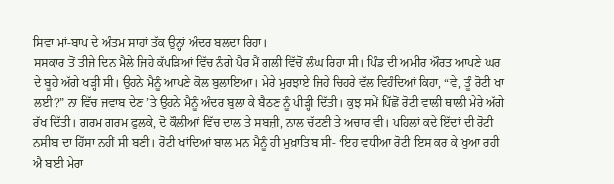ਸਿਵਾ ਮਾਂ-ਬਾਪ ਦੇ ਅੰਤਮ ਸਾਹਾਂ ਤੱਕ ਉਨ੍ਹਾਂ ਅੰਦਰ ਬਲਦਾ ਰਿਹਾ।
ਸਸਕਾਰ ਤੋਂ ਤੀਜੇ ਦਿਨ ਮੈਲੇ ਜਿਹੇ ਕੱਪੜਿਆਂ ਵਿੱਚ ਨੰਗੇ ਪੈਰ ਮੈਂ ਗਲੀ ਵਿੱਚੋਂ ਲੰਘ ਰਿਹਾ ਸੀ। ਪਿੰਡ ਦੀ ਅਮੀਰ ਔਰਤ ਆਪਣੇ ਘਰ ਦੇ ਬੂਹੇ ਅੱਗੇ ਖੜ੍ਹੀ ਸੀ। ਉਹਨੇ ਮੈਨੂੰ ਆਪਣੇ ਕੋਲ ਬੁਲਾਇਆ। ਮੇਰੇ ਮੁਰਝਾਏ ਜਿਹੇ ਚਿਹਰੇ ਵੱਲ ਵਿਹੰਦਿਆਂ ਕਿਹਾ, “ਵੇ, ਤੂੰ ਰੋਟੀ ਖਾ ਲਈ?” ਨਾ ਵਿੱਚ ਜਵਾਬ ਦੇਣ ’ਤੇ ਉਹਨੇ ਮੈਨੂੰ ਅੰਦਰ ਬੁਲਾ ਕੇ ਬੈਠਣ ਨੂੰ ਪੀੜ੍ਹੀ ਦਿੱਤੀ। ਕੁਝ ਸਮੇਂ ਪਿੱਛੋਂ ਰੋਟੀ ਵਾਲੀ ਥਾਲੀ ਮੇਰੇ ਅੱਗੇ ਰੱਖ ਦਿੱਤੀ। ਗਰਮ ਗਰਮ ਫੁਲਕੇ, ਦੋ ਕੌਲੀਆਂ ਵਿੱਚ ਦਾਲ ਤੇ ਸਬਜ਼ੀ, ਨਾਲ ਚੱਟਣੀ ਤੇ ਅਚਾਰ ਵੀ। ਪਹਿਲਾਂ ਕਦੇ ਇੱਦਾਂ ਦੀ ਰੋਟੀ ਨਸੀਬ ਦਾ ਹਿੱਸਾ ਨਹੀਂ ਸੀ ਬਣੀ। ਰੋਟੀ ਖਾਂਦਿਆਂ ਬਾਲ ਮਨ ਮੈਨੂੰ ਹੀ ਮੁਖ਼ਾਤਿਬ ਸੀ- ‘ਇਹ ਵਧੀਆ ਰੋਟੀ ਇਸ ਕਰ ਕੇ ਖੁਆ ਰਹੀ ਐ ਬਈ ਮੇਰਾ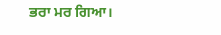ਭਰਾ ਮਰ ਗਿਆ।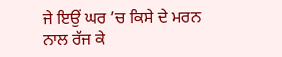ਜੇ ਇਉਂ ਘਰ ’ਚ ਕਿਸੇ ਦੇ ਮਰਨ ਨਾਲ ਰੱਜ ਕੇ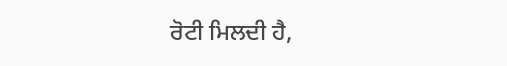ਰੋਟੀ ਮਿਲਦੀ ਹੈ,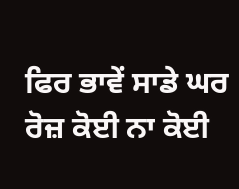ਫਿਰ ਭਾਵੇਂ ਸਾਡੇ ਘਰ ਰੋਜ਼ ਕੋਈ ਨਾ ਕੋਈ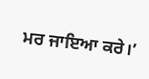ਮਰ ਜਾਇਆ ਕਰੇ।’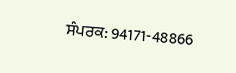ਸੰਪਰਕ: 94171-48866